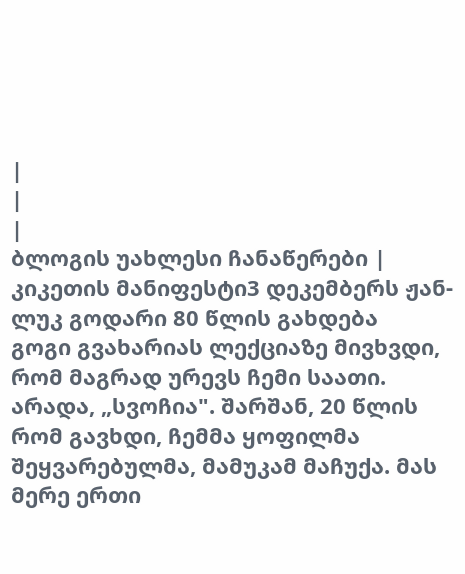|
|
|
ბლოგის უახლესი ჩანაწერები |
კიკეთის მანიფესტი3 დეკემბერს ჟან-ლუკ გოდარი 80 წლის გახდება
გოგი გვახარიას ლექციაზე მივხვდი, რომ მაგრად ურევს ჩემი საათი. არადა, „სვოჩია". შარშან, 20 წლის რომ გავხდი, ჩემმა ყოფილმა შეყვარებულმა, მამუკამ მაჩუქა. მას მერე ერთი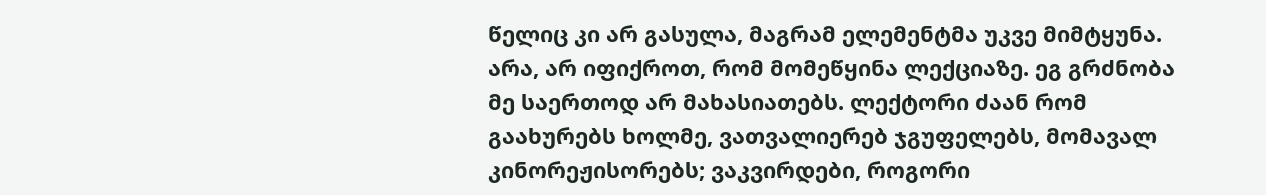წელიც კი არ გასულა, მაგრამ ელემენტმა უკვე მიმტყუნა. არა, არ იფიქროთ, რომ მომეწყინა ლექციაზე. ეგ გრძნობა მე საერთოდ არ მახასიათებს. ლექტორი ძაან რომ გაახურებს ხოლმე, ვათვალიერებ ჯგუფელებს, მომავალ კინორეჟისორებს; ვაკვირდები, როგორი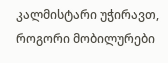კალმისტარი უჭირავთ, როგორი მობილურები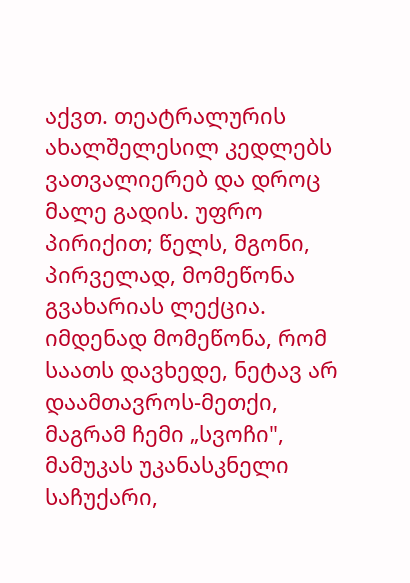აქვთ. თეატრალურის ახალშელესილ კედლებს ვათვალიერებ და დროც მალე გადის. უფრო პირიქით; წელს, მგონი, პირველად, მომეწონა გვახარიას ლექცია. იმდენად მომეწონა, რომ საათს დავხედე, ნეტავ არ დაამთავროს-მეთქი, მაგრამ ჩემი „სვოჩი", მამუკას უკანასკნელი საჩუქარი,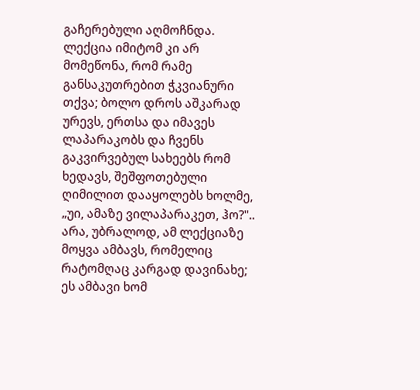გაჩერებული აღმოჩნდა. ლექცია იმიტომ კი არ მომეწონა, რომ რამე განსაკუთრებით ჭკვიანური თქვა; ბოლო დროს აშკარად ურევს, ერთსა და იმავეს ლაპარაკობს და ჩვენს გაკვირვებულ სახეებს რომ ხედავს, შეშფოთებული ღიმილით დააყოლებს ხოლმე, „უი, ამაზე ვილაპარაკეთ, ჰო?".. არა, უბრალოდ, ამ ლექციაზე მოყვა ამბავს, რომელიც რატომღაც კარგად დავინახე; ეს ამბავი ხომ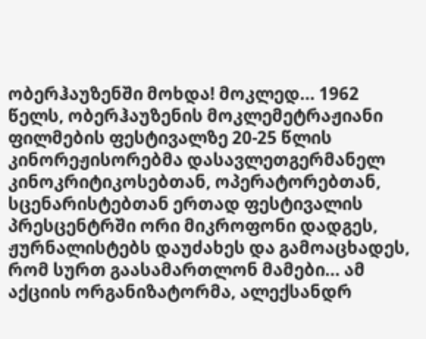ობერჰაუზენში მოხდა! მოკლედ... 1962 წელს, ობერჰაუზენის მოკლემეტრაჟიანი ფილმების ფესტივალზე 20-25 წლის კინორეჟისორებმა დასავლეთგერმანელ კინოკრიტიკოსებთან, ოპერატორებთან, სცენარისტებთან ერთად ფესტივალის პრესცენტრში ორი მიკროფონი დადგეს, ჟურნალისტებს დაუძახეს და გამოაცხადეს, რომ სურთ გაასამართლონ მამები... ამ აქციის ორგანიზატორმა, ალექსანდრ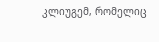კლიუგემ, რომელიც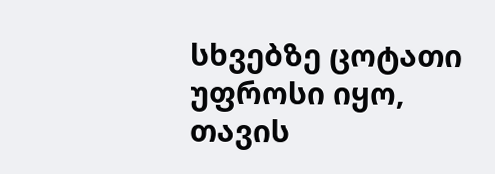სხვებზე ცოტათი უფროსი იყო, თავის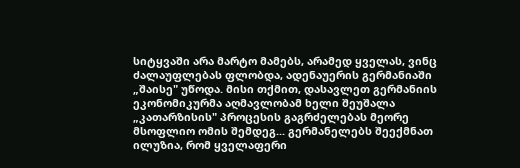სიტყვაში არა მარტო მამებს, არამედ ყველას, ვინც ძალაუფლებას ფლობდა, ადენაუერის გერმანიაში „შაისე" უწოდა. მისი თქმით, დასავლეთ გერმანიის ეკონომიკურმა აღმავლობამ ხელი შეუშალა „კათარზისის" პროცესის გაგრძელებას მეორე მსოფლიო ომის შემდეგ... გერმანელებს შეექმნათ ილუზია, რომ ყველაფერი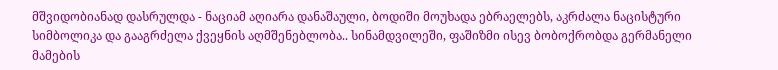მშვიდობიანად დასრულდა - ნაციამ აღიარა დანაშაული, ბოდიში მოუხადა ებრაელებს, აკრძალა ნაცისტური სიმბოლიკა და გააგრძელა ქვეყნის აღმშენებლობა.. სინამდვილეში, ფაშიზმი ისევ ბობოქრობდა გერმანელი მამების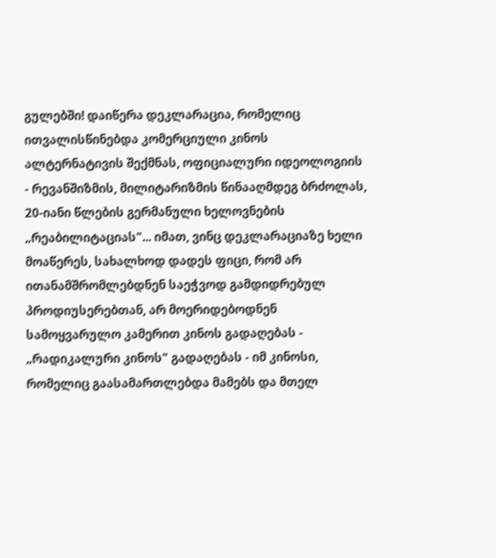გულებში! დაიწერა დეკლარაცია, რომელიც ითვალისწინებდა კომერციული კინოს ალტერნატივის შექმნას, ოფიციალური იდეოლოგიის - რევანშიზმის, მილიტარიზმის წინააღმდეგ ბრძოლას, 20-იანი წლების გერმანული ხელოვნების „რეაბილიტაციას"... იმათ, ვინც დეკლარაციაზე ხელი მოაწერეს, სახალხოდ დადეს ფიცი, რომ არ ითანამშრომლებდნენ საეჭვოდ გამდიდრებულ პროდიუსერებთან, არ მოერიდებოდნენ სამოყვარულო კამერით კინოს გადაღებას - „რადიკალური კინოს" გადაღებას - იმ კინოსი, რომელიც გაასამართლებდა მამებს და მთელ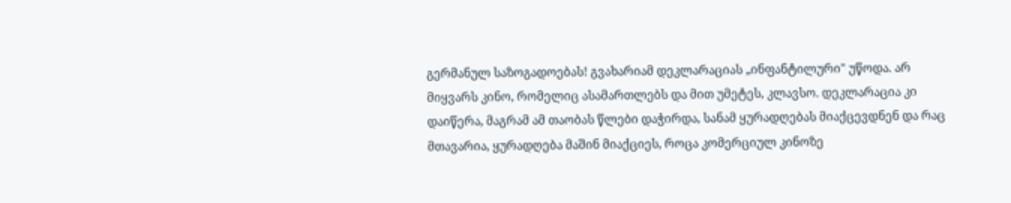გერმანულ საზოგადოებას! გვახარიამ დეკლარაციას „ინფანტილური" უწოდა. არ მიყვარს კინო, რომელიც ასამართლებს და მით უმეტეს, კლავსო. დეკლარაცია კი დაიწერა, მაგრამ ამ თაობას წლები დაჭირდა, სანამ ყურადღებას მიაქცევდნენ და რაც მთავარია, ყურადღება მაშინ მიაქციეს, როცა კომერციულ კინოზე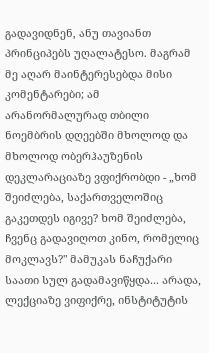გადავიდნენ, ანუ თავიანთ პრინციპებს უღალატესო. მაგრამ მე აღარ მაინტერესებდა მისი კომენტარები; ამ არანორმალურად თბილი ნოემბრის დღეებში მხოლოდ და მხოლოდ ობერჰაუზენის დეკლარაციაზე ვფიქრობდი - „ხომ შეიძლება, საქართველოშიც გაკეთდეს იგივე? ხომ შეიძლება, ჩვენც გადავიღოთ კინო, რომელიც მოკლავს?" მამუკას ნაჩუქარი საათი სულ გადამავიწყდა... არადა, ლექციაზე ვიფიქრე, ინსტიტუტის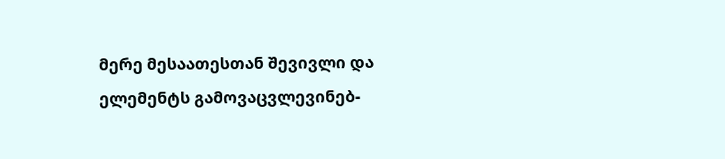მერე მესაათესთან შევივლი და ელემენტს გამოვაცვლევინებ-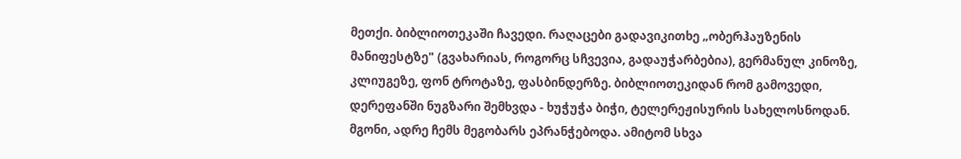მეთქი. ბიბლიოთეკაში ჩავედი. რაღაცები გადავიკითხე „ობერჰაუზენის მანიფესტზე" (გვახარიას, როგორც სჩვევია, გადაუჭარბებია), გერმანულ კინოზე, კლიუგეზე, ფონ ტროტაზე, ფასბინდერზე. ბიბლიოთეკიდან რომ გამოვედი, დერეფანში ნუგზარი შემხვდა - ხუჭუჭა ბიჭი, ტელერეჟისურის სახელოსნოდან. მგონი, ადრე ჩემს მეგობარს ეპრანჭებოდა. ამიტომ სხვა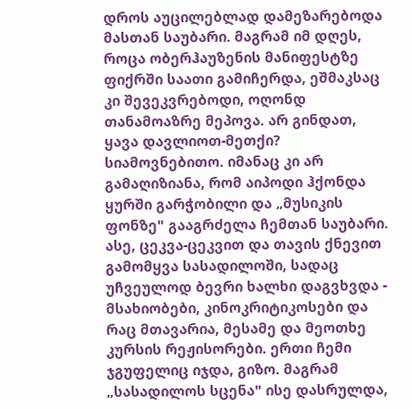დროს აუცილებლად დამეზარებოდა მასთან საუბარი. მაგრამ იმ დღეს, როცა ობერჰაუზენის მანიფესტზე ფიქრში საათი გამიჩერდა, ეშმაკსაც კი შევეკვრებოდი, ოღონდ თანამოაზრე მეპოვა. არ გინდათ, ყავა დავლიოთ-მეთქი? სიამოვნებითო. იმანაც კი არ გამაღიზიანა, რომ აიპოდი ჰქონდა ყურში გარჭობილი და „მუსიკის ფონზე" გააგრძელა ჩემთან საუბარი. ასე, ცეკვა-ცეკვით და თავის ქნევით გამომყვა სასადილოში, სადაც უჩვეულოდ ბევრი ხალხი დაგვხვდა - მსახიობები, კინოკრიტიკოსები და რაც მთავარია, მესამე და მეოთხე კურსის რეჟისორები. ერთი ჩემი ჯგუფელიც იჯდა, გიზო. მაგრამ „სასადილოს სცენა" ისე დასრულდა,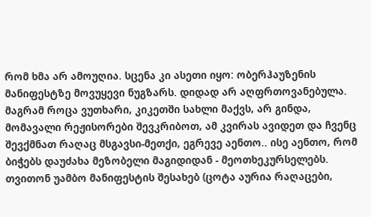რომ ხმა არ ამოუღია. სცენა კი ასეთი იყო: ობერჰაუზენის მანიფესტზე მოვუყევი ნუგზარს. დიდად არ აღფრთოვანებულა. მაგრამ როცა ვუთხარი, კიკეთში სახლი მაქვს, არ გინდა, მომავალი რეჟისორები შევკრიბოთ, ამ კვირას ავიდეთ და ჩვენც შევქმნათ რაღაც მსგავსი-მეთქი, ეგრევე აენთო.. ისე აენთო, რომ ბიჭებს დაუძახა მეზობელი მაგიდიდან - მეოთხეკურსელებს. თვითონ უამბო მანიფესტის შესახებ (ცოტა აურია რაღაცები,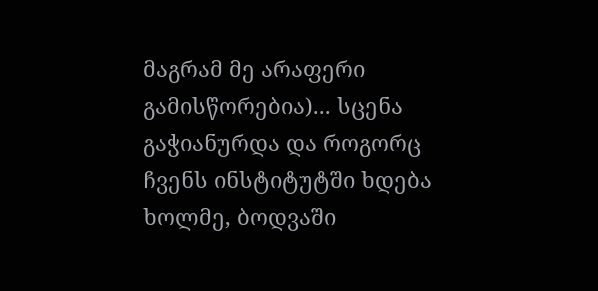მაგრამ მე არაფერი გამისწორებია)... სცენა გაჭიანურდა და როგორც ჩვენს ინსტიტუტში ხდება ხოლმე, ბოდვაში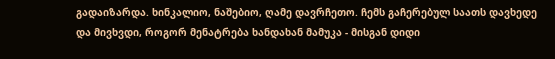გადაიზარდა. ხინკალიო, ნაშებიო, ღამე დავრჩეთო. ჩემს გაჩერებულ საათს დავხედე და მივხვდი, როგორ მენატრება ხანდახან მამუკა - მისგან დიდი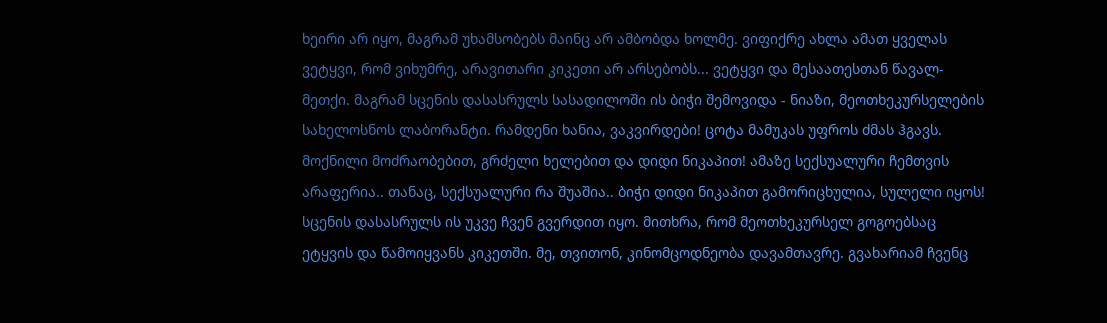ხეირი არ იყო, მაგრამ უხამსობებს მაინც არ ამბობდა ხოლმე. ვიფიქრე ახლა ამათ ყველას ვეტყვი, რომ ვიხუმრე, არავითარი კიკეთი არ არსებობს... ვეტყვი და მესაათესთან წავალ-მეთქი. მაგრამ სცენის დასასრულს სასადილოში ის ბიჭი შემოვიდა - ნიაზი, მეოთხეკურსელების სახელოსნოს ლაბორანტი. რამდენი ხანია, ვაკვირდები! ცოტა მამუკას უფროს ძმას ჰგავს. მოქნილი მოძრაობებით, გრძელი ხელებით და დიდი ნიკაპით! ამაზე სექსუალური ჩემთვის არაფერია.. თანაც, სექსუალური რა შუაშია.. ბიჭი დიდი ნიკაპით გამორიცხულია, სულელი იყოს! სცენის დასასრულს ის უკვე ჩვენ გვერდით იყო. მითხრა, რომ მეოთხეკურსელ გოგოებსაც ეტყვის და წამოიყვანს კიკეთში. მე, თვითონ, კინომცოდნეობა დავამთავრე. გვახარიამ ჩვენც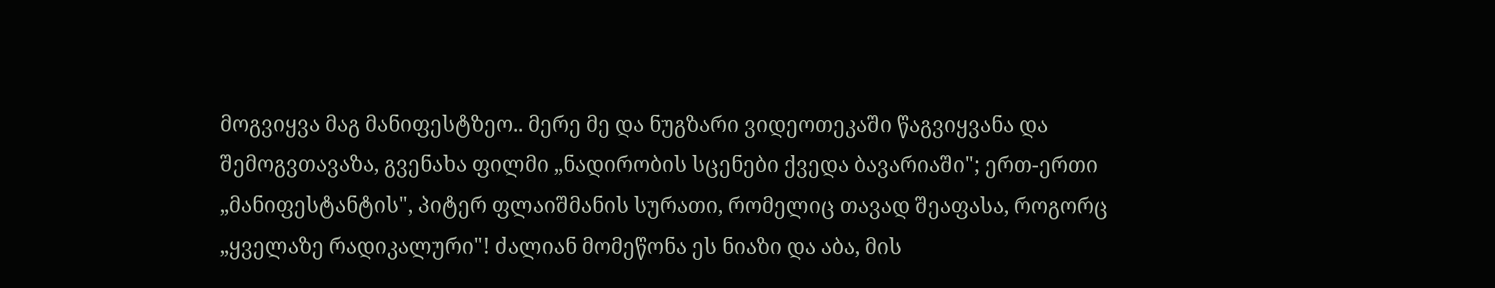მოგვიყვა მაგ მანიფესტზეო.. მერე მე და ნუგზარი ვიდეოთეკაში წაგვიყვანა და შემოგვთავაზა, გვენახა ფილმი „ნადირობის სცენები ქვედა ბავარიაში"; ერთ-ერთი „მანიფესტანტის", პიტერ ფლაიშმანის სურათი, რომელიც თავად შეაფასა, როგორც „ყველაზე რადიკალური"! ძალიან მომეწონა ეს ნიაზი და აბა, მის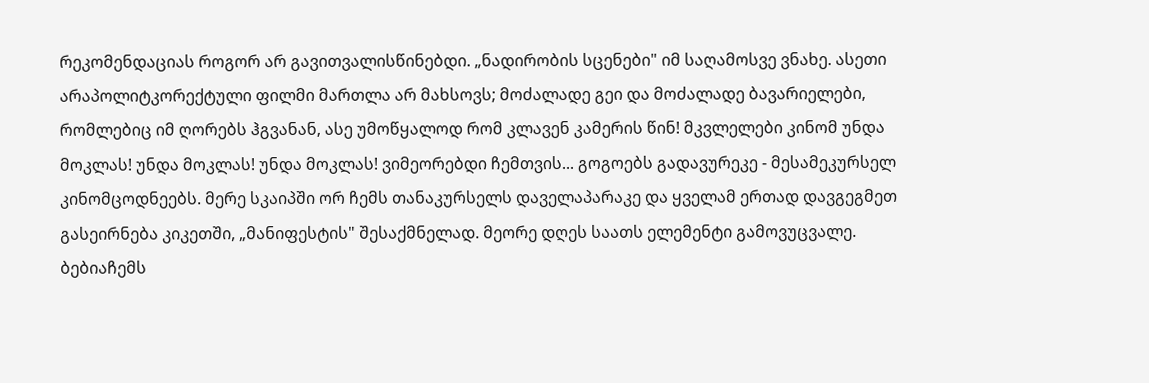რეკომენდაციას როგორ არ გავითვალისწინებდი. „ნადირობის სცენები" იმ საღამოსვე ვნახე. ასეთი არაპოლიტკორექტული ფილმი მართლა არ მახსოვს; მოძალადე გეი და მოძალადე ბავარიელები, რომლებიც იმ ღორებს ჰგვანან, ასე უმოწყალოდ რომ კლავენ კამერის წინ! მკვლელები კინომ უნდა მოკლას! უნდა მოკლას! უნდა მოკლას! ვიმეორებდი ჩემთვის... გოგოებს გადავურეკე - მესამეკურსელ კინომცოდნეებს. მერე სკაიპში ორ ჩემს თანაკურსელს დაველაპარაკე და ყველამ ერთად დავგეგმეთ გასეირნება კიკეთში, „მანიფესტის" შესაქმნელად. მეორე დღეს საათს ელემენტი გამოვუცვალე. ბებიაჩემს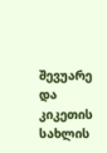შევუარე და კიკეთის სახლის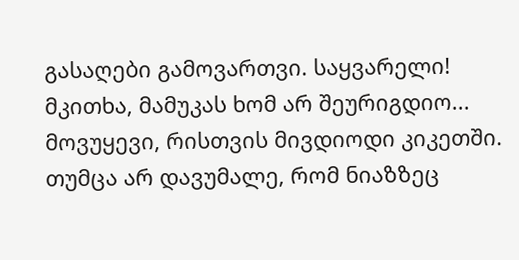გასაღები გამოვართვი. საყვარელი! მკითხა, მამუკას ხომ არ შეურიგდიო... მოვუყევი, რისთვის მივდიოდი კიკეთში. თუმცა არ დავუმალე, რომ ნიაზზეც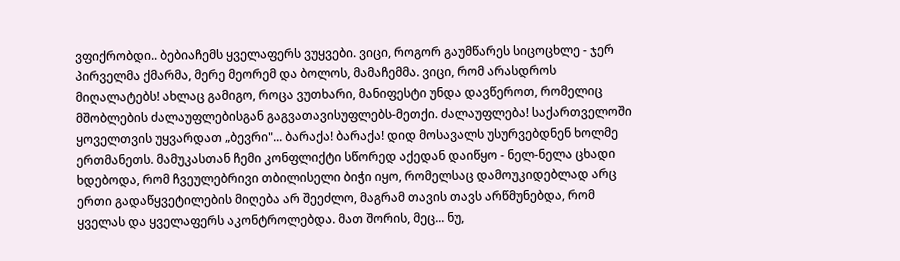ვფიქრობდი.. ბებიაჩემს ყველაფერს ვუყვები. ვიცი, როგორ გაუმწარეს სიცოცხლე - ჯერ პირველმა ქმარმა, მერე მეორემ და ბოლოს, მამაჩემმა. ვიცი, რომ არასდროს მიღალატებს! ახლაც გამიგო, როცა ვუთხარი, მანიფესტი უნდა დავწეროთ, რომელიც მშობლების ძალაუფლებისგან გაგვათავისუფლებს-მეთქი. ძალაუფლება! საქართველოში ყოველთვის უყვარდათ „ბევრი"... ბარაქა! ბარაქა! დიდ მოსავალს უსურვებდნენ ხოლმე ერთმანეთს. მამუკასთან ჩემი კონფლიქტი სწორედ აქედან დაიწყო - ნელ-ნელა ცხადი ხდებოდა, რომ ჩვეულებრივი თბილისელი ბიჭი იყო, რომელსაც დამოუკიდებლად არც ერთი გადაწყვეტილების მიღება არ შეეძლო, მაგრამ თავის თავს არწმუნებდა, რომ ყველას და ყველაფერს აკონტროლებდა. მათ შორის, მეც... ნუ,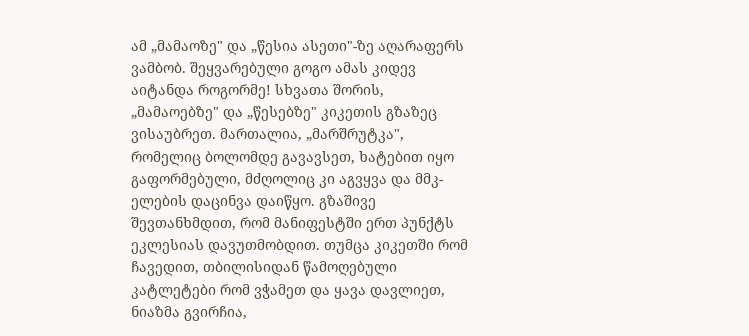ამ „მამაოზე" და „წესია ასეთი"-ზე აღარაფერს ვამბობ. შეყვარებული გოგო ამას კიდევ აიტანდა როგორმე! სხვათა შორის, „მამაოებზე" და „წესებზე" კიკეთის გზაზეც ვისაუბრეთ. მართალია, „მარშრუტკა", რომელიც ბოლომდე გავავსეთ, ხატებით იყო გაფორმებული, მძღოლიც კი აგვყვა და მმკ-ელების დაცინვა დაიწყო. გზაშივე შევთანხმდით, რომ მანიფესტში ერთ პუნქტს ეკლესიას დავუთმობდით. თუმცა კიკეთში რომ ჩავედით, თბილისიდან წამოღებული კატლეტები რომ ვჭამეთ და ყავა დავლიეთ, ნიაზმა გვირჩია,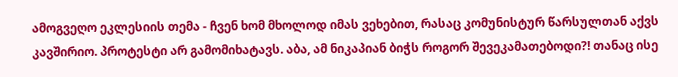ამოგვეღო ეკლესიის თემა - ჩვენ ხომ მხოლოდ იმას ვეხებით, რასაც კომუნისტურ წარსულთან აქვს კავშირიო. პროტესტი არ გამომიხატავს. აბა, ამ ნიკაპიან ბიჭს როგორ შევეკამათებოდი?! თანაც ისე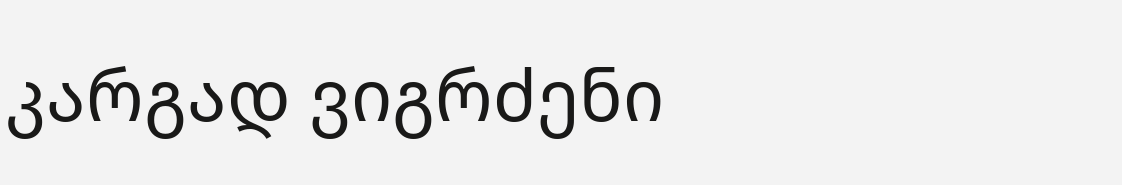კარგად ვიგრძენი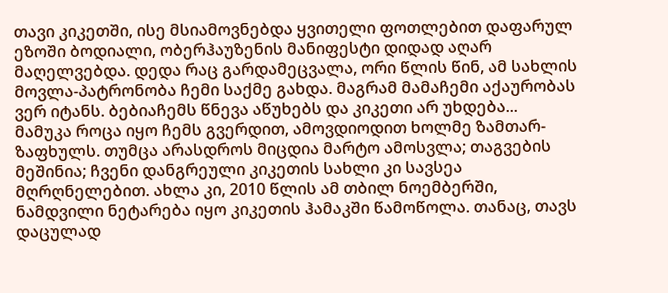თავი კიკეთში, ისე მსიამოვნებდა ყვითელი ფოთლებით დაფარულ ეზოში ბოდიალი, ობერჰაუზენის მანიფესტი დიდად აღარ მაღელვებდა. დედა რაც გარდამეცვალა, ორი წლის წინ, ამ სახლის მოვლა-პატრონობა ჩემი საქმე გახდა. მაგრამ მამაჩემი აქაურობას ვერ იტანს. ბებიაჩემს წნევა აწუხებს და კიკეთი არ უხდება... მამუკა როცა იყო ჩემს გვერდით, ამოვდიოდით ხოლმე ზამთარ-ზაფხულს. თუმცა არასდროს მიცდია მარტო ამოსვლა; თაგვების მეშინია; ჩვენი დანგრეული კიკეთის სახლი კი სავსეა მღრღნელებით. ახლა კი, 2010 წლის ამ თბილ ნოემბერში, ნამდვილი ნეტარება იყო კიკეთის ჰამაკში წამოწოლა. თანაც, თავს დაცულად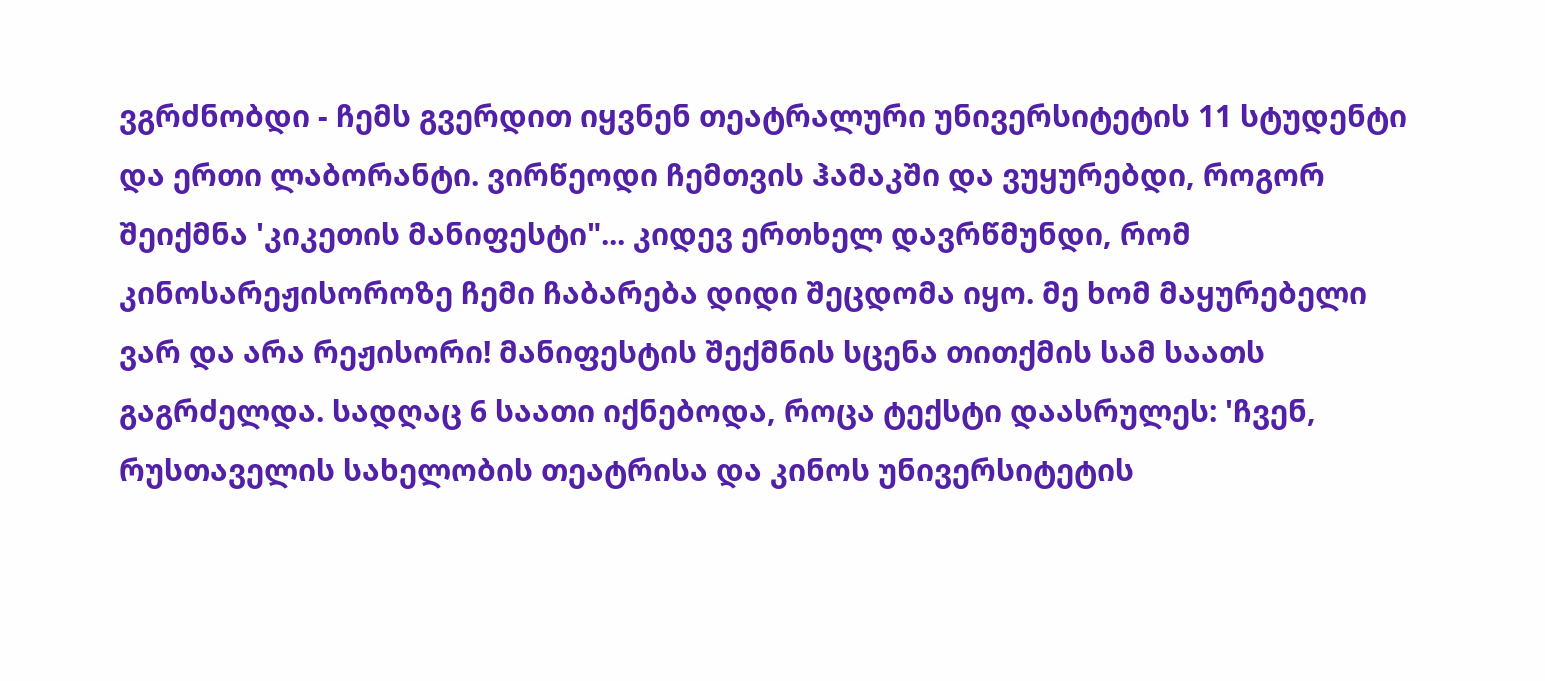ვგრძნობდი - ჩემს გვერდით იყვნენ თეატრალური უნივერსიტეტის 11 სტუდენტი და ერთი ლაბორანტი. ვირწეოდი ჩემთვის ჰამაკში და ვუყურებდი, როგორ შეიქმნა 'კიკეთის მანიფესტი"... კიდევ ერთხელ დავრწმუნდი, რომ კინოსარეჟისოროზე ჩემი ჩაბარება დიდი შეცდომა იყო. მე ხომ მაყურებელი ვარ და არა რეჟისორი! მანიფესტის შექმნის სცენა თითქმის სამ საათს გაგრძელდა. სადღაც 6 საათი იქნებოდა, როცა ტექსტი დაასრულეს: 'ჩვენ, რუსთაველის სახელობის თეატრისა და კინოს უნივერსიტეტის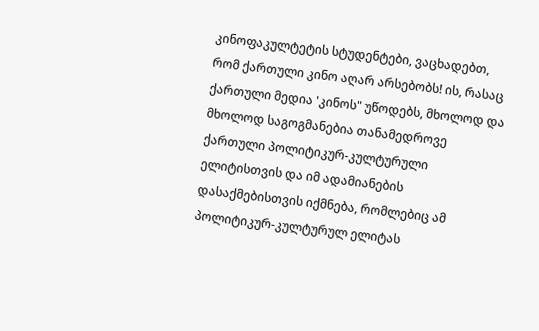კინოფაკულტეტის სტუდენტები, ვაცხადებთ, რომ ქართული კინო აღარ არსებობს! ის, რასაც ქართული მედია 'კინოს" უწოდებს, მხოლოდ და მხოლოდ საგოგმანებია თანამედროვე ქართული პოლიტიკურ-კულტურული ელიტისთვის და იმ ადამიანების დასაქმებისთვის იქმნება, რომლებიც ამ პოლიტიკურ-კულტურულ ელიტას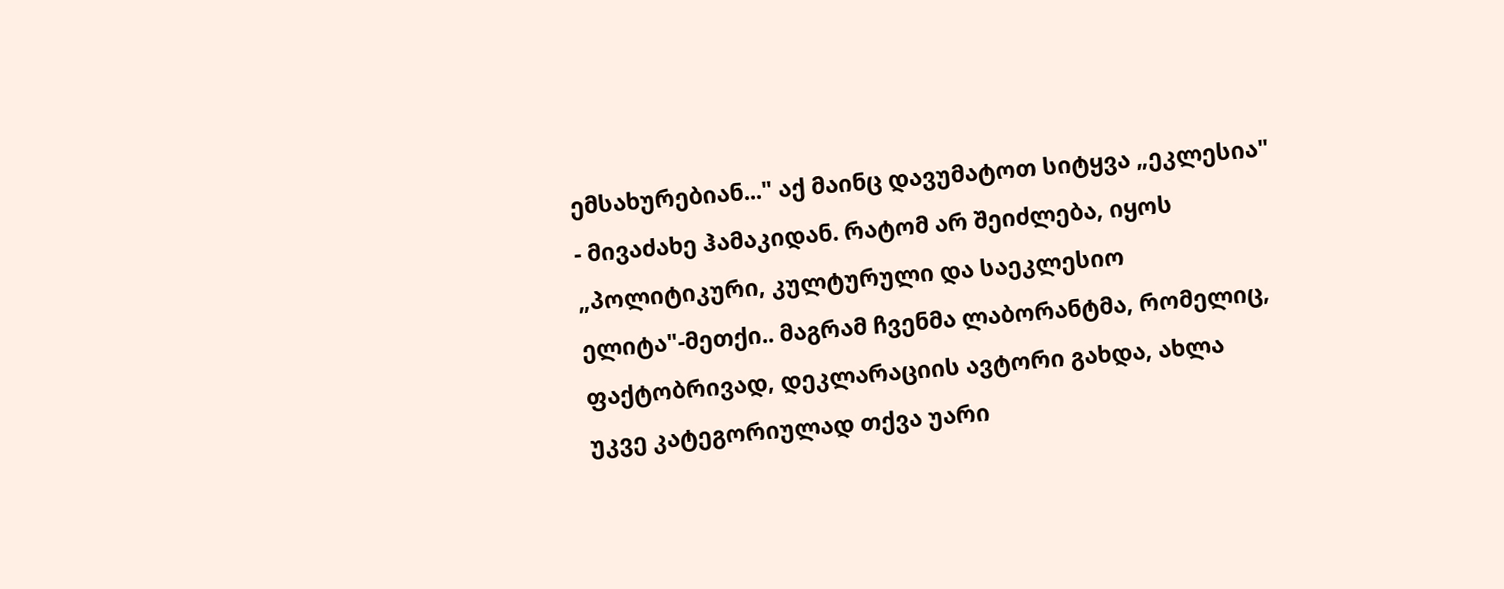ემსახურებიან..." აქ მაინც დავუმატოთ სიტყვა „ეკლესია" - მივაძახე ჰამაკიდან. რატომ არ შეიძლება, იყოს „პოლიტიკური, კულტურული და საეკლესიო ელიტა"-მეთქი.. მაგრამ ჩვენმა ლაბორანტმა, რომელიც, ფაქტობრივად, დეკლარაციის ავტორი გახდა, ახლა უკვე კატეგორიულად თქვა უარი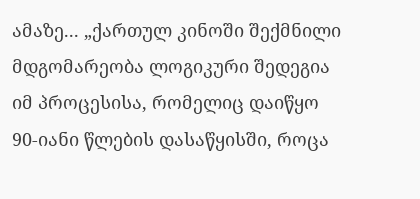ამაზე... „ქართულ კინოში შექმნილი მდგომარეობა ლოგიკური შედეგია იმ პროცესისა, რომელიც დაიწყო 90-იანი წლების დასაწყისში, როცა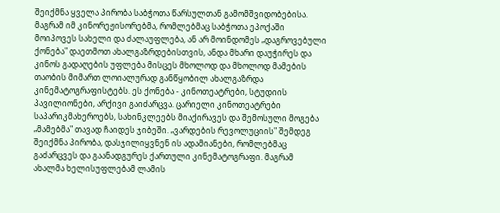შეიქმნა ყველა პირობა საბჭოთა წარსულთან გამომშვიდობებისა. მაგრამ იმ კინორეჟისორებმა, რომლებმაც საბჭოთა ეპოქაში მოიპოვეს სახელი და ძალაუფლება, ან არ მოინდომეს „დაგროვებული ქონება" დაეთმოთ ახალგაზრდებისთვის, ანდა მხარი დაუჭირეს და კინოს გადაღების უფლება მისცეს მხოლოდ და მხოლოდ მამების თაობის მიმართ ლოიალურად განწყობილ ახალგაზრდა კინემატოგრაფისტებს. ეს ქონება - კინოთეატრები, სტუდიის პავილიონები, არქივი გაიძარცვა. ცარიელი კინოთეატრები საპარიკმახეროებს, სახინკლეებს მიაქირავეს და შემოსული მოგება „მამებმა" თავად ჩაიდეს ჯიბეში. „ვარდების რევოლუციის" შემდეგ შეიქმნა პირობა, დასჯილიყვნენ ის ადამიანები, რომლებმაც გაძარცვეს და გაანადგურეს ქართული კინემატოგრაფი. მაგრამ ახალმა ხელისუფლებამ ლამის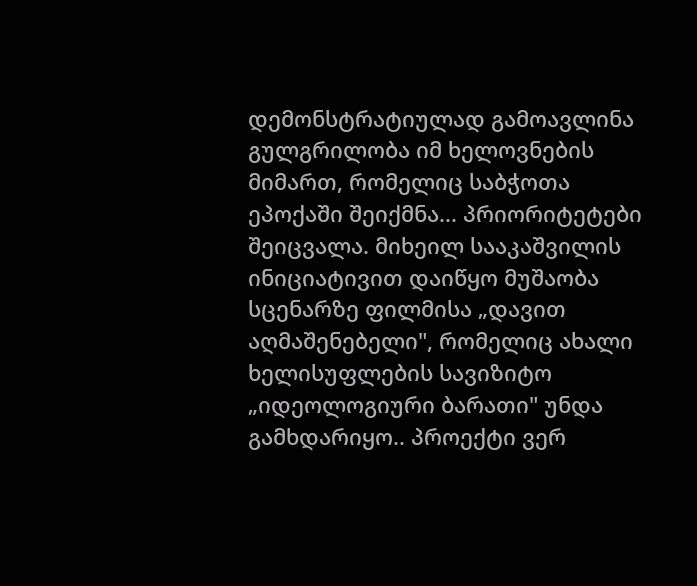დემონსტრატიულად გამოავლინა გულგრილობა იმ ხელოვნების მიმართ, რომელიც საბჭოთა ეპოქაში შეიქმნა... პრიორიტეტები შეიცვალა. მიხეილ სააკაშვილის ინიციატივით დაიწყო მუშაობა სცენარზე ფილმისა „დავით აღმაშენებელი", რომელიც ახალი ხელისუფლების სავიზიტო „იდეოლოგიური ბარათი" უნდა გამხდარიყო.. პროექტი ვერ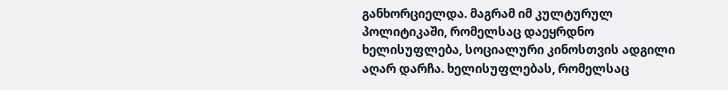განხორციელდა. მაგრამ იმ კულტურულ პოლიტიკაში, რომელსაც დაეყრდნო ხელისუფლება, სოციალური კინოსთვის ადგილი აღარ დარჩა. ხელისუფლებას, რომელსაც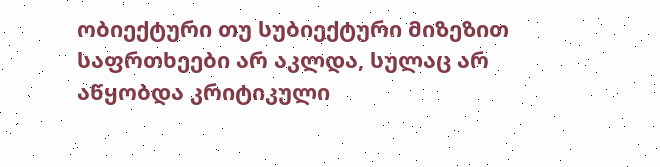ობიექტური თუ სუბიექტური მიზეზით საფრთხეები არ აკლდა, სულაც არ აწყობდა კრიტიკული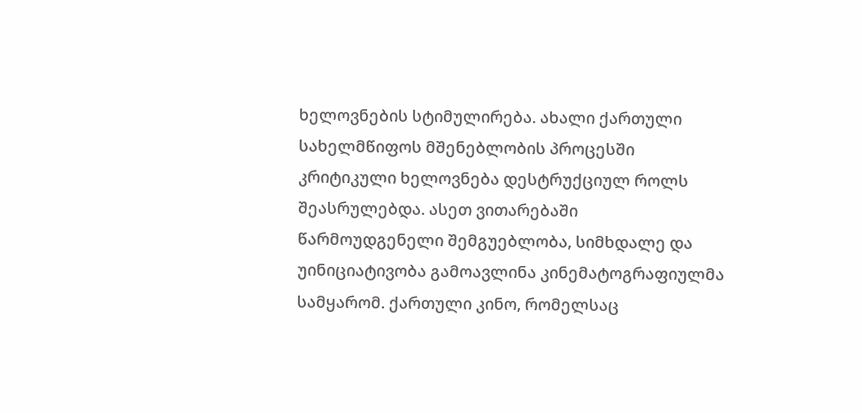ხელოვნების სტიმულირება. ახალი ქართული სახელმწიფოს მშენებლობის პროცესში კრიტიკული ხელოვნება დესტრუქციულ როლს შეასრულებდა. ასეთ ვითარებაში წარმოუდგენელი შემგუებლობა, სიმხდალე და უინიციატივობა გამოავლინა კინემატოგრაფიულმა სამყარომ. ქართული კინო, რომელსაც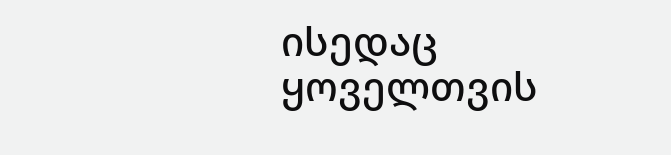ისედაც ყოველთვის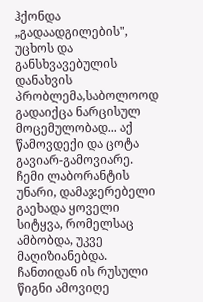ჰქონდა „გადაადგილების", უცხოს და განსხვავებულის დანახვის პრობლემა,საბოლოოდ გადაიქცა ნარცისულ მოცემულობად... აქ წამოვდექი და ცოტა გავიარ-გამოვიარე. ჩემი ლაბორანტის უნარი, დამაჯერებელი გაეხადა ყოველი სიტყვა, რომელსაც ამბობდა, უკვე მაღიზიანებდა. ჩანთიდან ის რუსული წიგნი ამოვიღე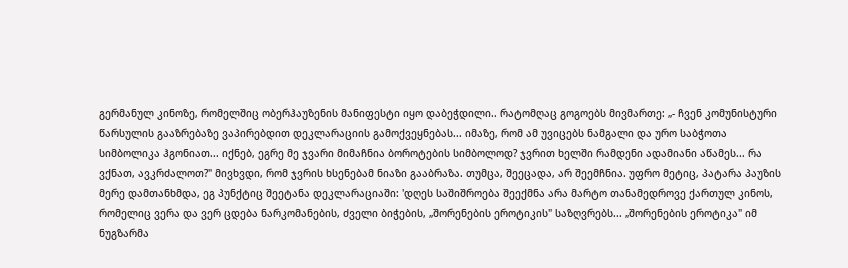გერმანულ კინოზე, რომელშიც ობერჰაუზენის მანიფესტი იყო დაბეჭდილი.. რატომღაც გოგოებს მივმართე: „- ჩვენ კომუნისტური წარსულის გააზრებაზე ვაპირებდით დეკლარაციის გამოქვეყნებას... იმაზე, რომ ამ უვიცებს ნამგალი და ურო საბჭოთა სიმბოლიკა ჰგონიათ... იქნებ, ეგრე მე ჯვარი მიმაჩნია ბოროტების სიმბოლოდ? ჯვრით ხელში რამდენი ადამიანი აწამეს... რა ვქნათ, ავკრძალოთ?" მივხვდი, რომ ჯვრის ხსენებამ ნიაზი გააბრაზა. თუმცა, შეეცადა, არ შეემჩნია. უფრო მეტიც, პატარა პაუზის მერე დამთანხმდა, ეგ პუნქტიც შეეტანა დეკლარაციაში: 'დღეს საშიშროება შეექმნა არა მარტო თანამედროვე ქართულ კინოს, რომელიც ვერა და ვერ ცდება ნარკომანების, ძველი ბიჭების, „შორენების ეროტიკის" საზღვრებს... „შორენების ეროტიკა" იმ ნუგზარმა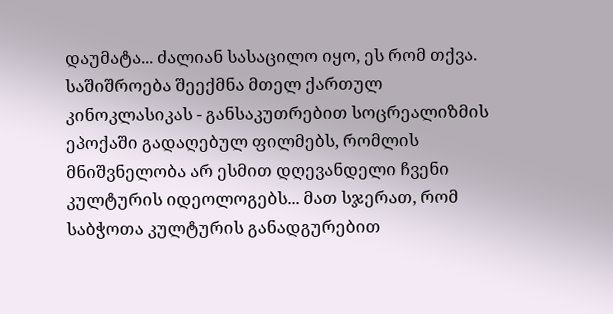დაუმატა... ძალიან სასაცილო იყო, ეს რომ თქვა. საშიშროება შეექმნა მთელ ქართულ კინოკლასიკას - განსაკუთრებით სოცრეალიზმის ეპოქაში გადაღებულ ფილმებს, რომლის მნიშვნელობა არ ესმით დღევანდელი ჩვენი კულტურის იდეოლოგებს... მათ სჯერათ, რომ საბჭოთა კულტურის განადგურებით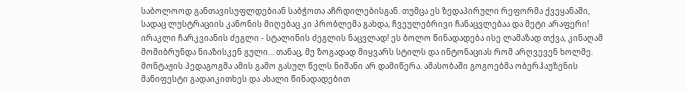საბოლოოდ განთავისუფლდებიან საბჭოთა აჩრდილებისგან. თუმცა ეს ზედაპირული რეფორმა ქვეყანაში, სადაც ლუსტრაციის კანონის მიღებაც კი პრობლემა გახდა, ჩვეულებრივი ჩანაცვლებაა და მეტი არაფერი! ირაკლი ჩარკვიანის ძეგლი - სტალინის ძეგლის ნაცვლად! ეს ბოლო წინადადება ისე ლამაზად თქვა, კინაღამ მომიბრუნდა ნიაზისკენ გული... თანაც, მე ზოგადად მიყვარს სტილს და ინტონაციას რომ არღვევენ ხოლმე. მონტაჟის პედაგოგმა ამის გამო გასულ წელს ნიშანი არ დამიწერა. ამასობაში გოგოებმა ობერჰაუზენის მანიფესტი გადაიკითხეს და ახალი წინადადებით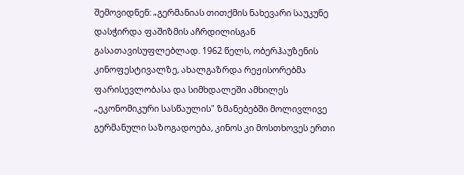შემოვიდნენ: „გერმანიას თითქმის ნახევარი საუკუნე დასჭირდა ფაშიზმის აჩრდილისგან გასათავისუფლებლად. 1962 წელს, ობერჰაუზენის კინოფესტივალზე, ახალგაზრდა რეჟისორებმა ფარისევლობასა და სიმხდალეში ამხილეს „ეკონომიკური სასწაულის" ზმანებებში მოლივლივე გერმანული საზოგადოება, კინოს კი მოსთხოვეს ერთი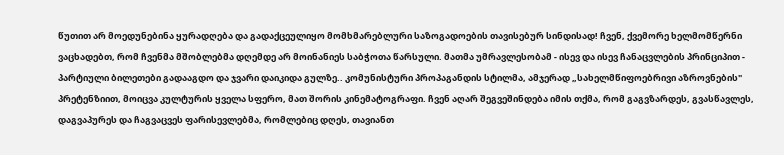წუთით არ მოედუნებინა ყურადღება და გადაქცეულიყო მომხმარებლური საზოგადოების თავისებურ სინდისად! ჩვენ, ქვემორე ხელმომწერნი ვაცხადებთ, რომ ჩვენმა მშობლებმა დღემდე არ მოინანიეს საბჭოთა წარსული. მათმა უმრავლესობამ - ისევ და ისევ ჩანაცვლების პრინციპით - პარტიული ბილეთები გადააგდო და ჯვარი დაიკიდა გულზე.. კომუნისტური პროპაგანდის სტილმა, ამჯერად „სახელმწიფოებრივი აზროვნების" პრეტენზიით, მოიცვა კულტურის ყველა სფერო, მათ შორის კინემატოგრაფი. ჩვენ აღარ შეგვეშინდება იმის თქმა, რომ გაგვზარდეს, გვასწავლეს, დაგვაპურეს და ჩაგვაცვეს ფარისევლებმა, რომლებიც დღეს, თავიანთ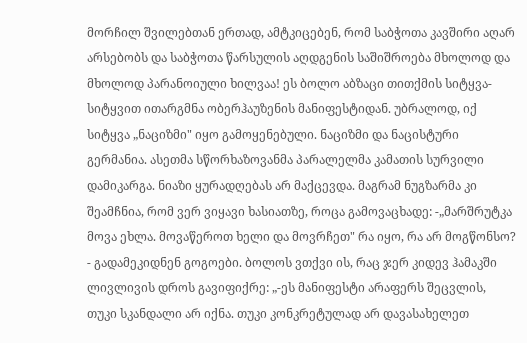მორჩილ შვილებთან ერთად, ამტკიცებენ, რომ საბჭოთა კავშირი აღარ არსებობს და საბჭოთა წარსულის აღდგენის საშიშროება მხოლოდ და მხოლოდ პარანოიული ხილვაა! ეს ბოლო აბზაცი თითქმის სიტყვა-სიტყვით ითარგმნა ობერჰაუზენის მანიფესტიდან. უბრალოდ, იქ სიტყვა „ნაციზმი" იყო გამოყენებული. ნაციზმი და ნაცისტური გერმანია. ასეთმა სწორხაზოვანმა პარალელმა კამათის სურვილი დამიკარგა. ნიაზი ყურადღებას არ მაქცევდა. მაგრამ ნუგზარმა კი შეამჩნია, რომ ვერ ვიყავი ხასიათზე, როცა გამოვაცხადე: -„მარშრუტკა მოვა ეხლა. მოვაწეროთ ხელი და მოვრჩეთ" რა იყო, რა არ მოგწონსო? - გადამეკიდნენ გოგოები. ბოლოს ვთქვი ის, რაც ჯერ კიდევ ჰამაკში ლივლივის დროს გავიფიქრე: „-ეს მანიფესტი არაფერს შეცვლის, თუკი სკანდალი არ იქნა. თუკი კონკრეტულად არ დავასახელეთ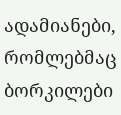ადამიანები, რომლებმაც ბორკილები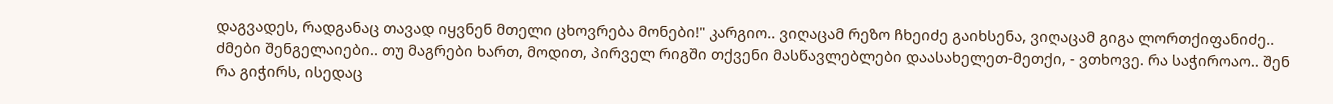დაგვადეს, რადგანაც თავად იყვნენ მთელი ცხოვრება მონები!" კარგიო.. ვიღაცამ რეზო ჩხეიძე გაიხსენა, ვიღაცამ გიგა ლორთქიფანიძე.. ძმები შენგელაიები.. თუ მაგრები ხართ, მოდით, პირველ რიგში თქვენი მასწავლებლები დაასახელეთ-მეთქი, - ვთხოვე. რა საჭიროაო.. შენ რა გიჭირს, ისედაც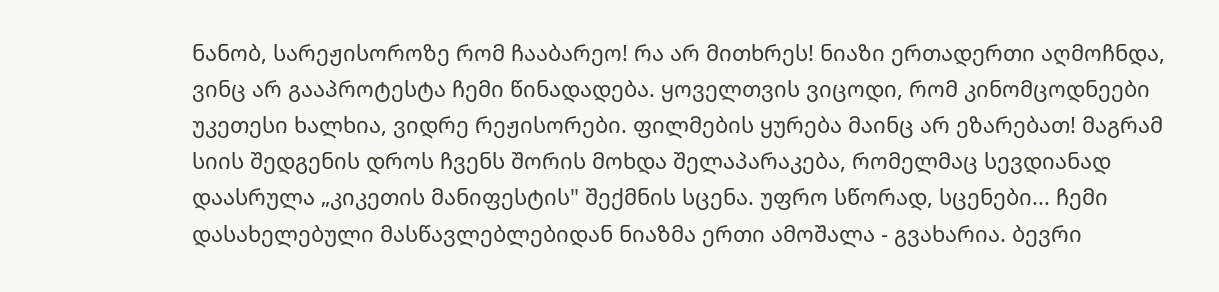ნანობ, სარეჟისოროზე რომ ჩააბარეო! რა არ მითხრეს! ნიაზი ერთადერთი აღმოჩნდა, ვინც არ გააპროტესტა ჩემი წინადადება. ყოველთვის ვიცოდი, რომ კინომცოდნეები უკეთესი ხალხია, ვიდრე რეჟისორები. ფილმების ყურება მაინც არ ეზარებათ! მაგრამ სიის შედგენის დროს ჩვენს შორის მოხდა შელაპარაკება, რომელმაც სევდიანად დაასრულა „კიკეთის მანიფესტის" შექმნის სცენა. უფრო სწორად, სცენები... ჩემი დასახელებული მასწავლებლებიდან ნიაზმა ერთი ამოშალა - გვახარია. ბევრი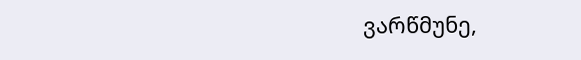ვარწმუნე,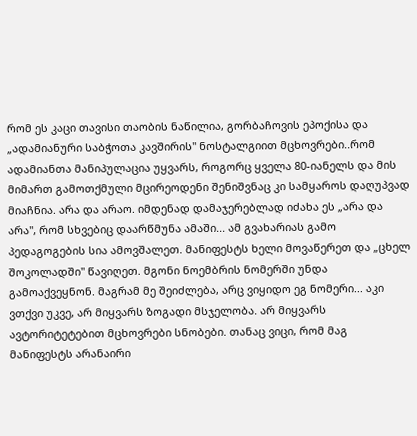რომ ეს კაცი თავისი თაობის ნაწილია, გორბაჩოვის ეპოქისა და „ადამიანური საბჭოთა კავშირის" ნოსტალგიით მცხოვრები..რომ ადამიანთა მანიპულაცია უყვარს, როგორც ყველა 80-იანელს და მის მიმართ გამოთქმული მცირეოდენი შენიშვნაც კი სამყაროს დაღუპვად მიაჩნია. არა და არაო. იმდენად დამაჯერებლად იძახა ეს „არა და არა", რომ სხვებიც დაარწმუნა ამაში... ამ გვახარიას გამო პედაგოგების სია ამოვშალეთ. მანიფესტს ხელი მოვაწერეთ და „ცხელ შოკოლადში" წავიღეთ. მგონი ნოემბრის ნომერში უნდა გამოაქვეყნონ. მაგრამ მე შეიძლება, არც ვიყიდო ეგ ნომერი... აკი ვთქვი უკვე, არ მიყვარს ზოგადი მსჯელობა. არ მიყვარს ავტორიტეტებით მცხოვრები სნობები. თანაც ვიცი, რომ მაგ მანიფესტს არანაირი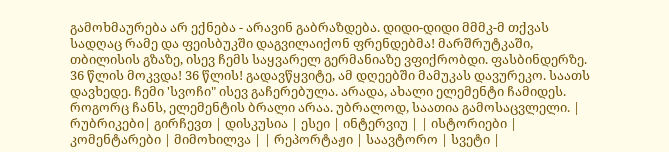გამოხმაურება არ ექნება - არავინ გაბრაზდება. დიდი-დიდი მმმკ-მ თქვას სადღაც რამე და ფეისბუკში დაგვილაიქონ ფრენდებმა! მარშრუტკაში, თბილისის გზაზე, ისევ ჩემს საყვარელ გერმანიაზე ვფიქრობდი. ფასბინდერზე. 36 წლის მოკვდა! 36 წლის! გადავწყვიტე, ამ დღეებში მამუკას დავურეკო. საათს დავხედე. ჩემი 'სვოჩი" ისევ გაჩერებულა. არადა, ახალი ელემენტი ჩამიდეს. როგორც ჩანს, ელემენტის ბრალი არაა. უბრალოდ, საათია გამოსაცვლელი. |
რუბრიკები| გირჩევთ | დისკუსია | ესეი | ინტერვიუ | | ისტორიები | კომენტარები | მიმოხილვა | | რეპორტაჟი | საავტორო | სვეტი |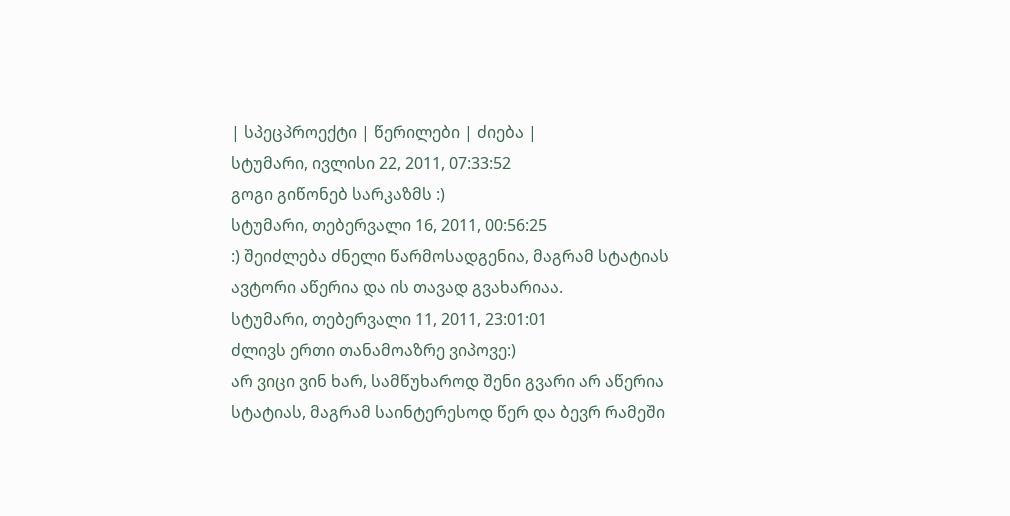| სპეცპროექტი | წერილები | ძიება |
სტუმარი, ივლისი 22, 2011, 07:33:52
გოგი გიწონებ სარკაზმს :)
სტუმარი, თებერვალი 16, 2011, 00:56:25
:) შეიძლება ძნელი წარმოსადგენია, მაგრამ სტატიას ავტორი აწერია და ის თავად გვახარიაა.
სტუმარი, თებერვალი 11, 2011, 23:01:01
ძლივს ერთი თანამოაზრე ვიპოვე:)
არ ვიცი ვინ ხარ, სამწუხაროდ შენი გვარი არ აწერია სტატიას, მაგრამ საინტერესოდ წერ და ბევრ რამეში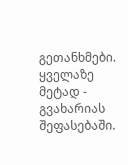გეთანხმები.
ყველაზე მეტად - გვახარიას შეფასებაში.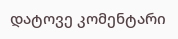დატოვე კომენტარი